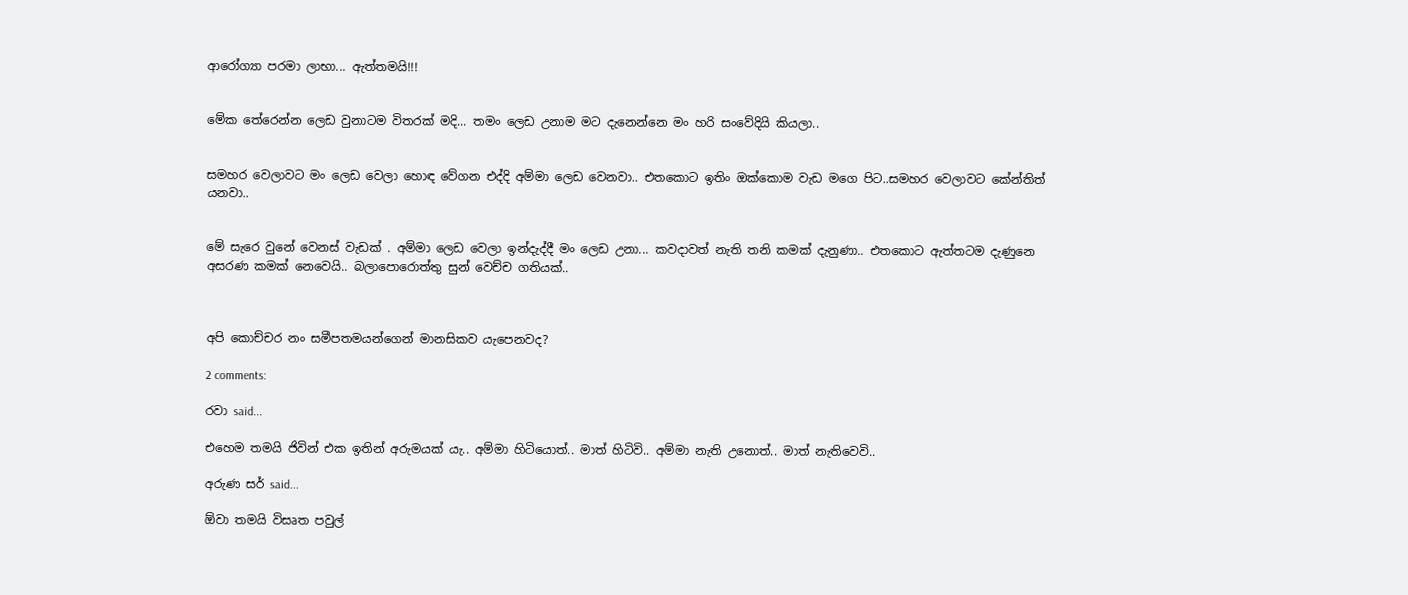ආරෝග්‍යා පරමා ලාභා... ඇත්තමයි!!!


මේක තේරෙන්න ලෙඩ වුනාටම විතරක් මදි... තමං ලෙඩ උනාම මට දැනෙන්නෙ මං හරි සංවේදියි කියලා..


සමහර වෙලාවට මං ලෙඩ වෙලා හොඳ වේගන එද්දි අම්මා ලෙඩ වෙනවා.. එතකොට ඉතිං ඔක්කොම වැඩ මගෙ පිට..සමහර වෙලාවට කේන්තිත් යනවා..


මේ සැරෙ වුනේ වෙනස් වැඩක් . අම්මා ලෙඩ වෙලා ඉන්දැද්දී මං ලෙඩ උනා... කවදාවත් නැති තනි කමක් දැනුණා.. එතකොට ඇත්තටම දැණුනෙ අසරණ කමක් නෙවෙයි.. බලාපොරොත්තු සුන් වෙච්ච ගතියක්..



අපි කොච්චර නං සමීපතමයන්ගෙන් මානසිකව යැපෙනවද?

2 comments:

රවා said...

එහෙම තමයි ජිවින් එක ඉතින් අරුමයක් යැ.. අම්මා හිටියොත්.. මාත් හිටිවි.. අම්මා නැති උනොත්.. මාත් නැතිවෙවි..

අරුණ සර් said...

ඕවා තමයි විසෘත පවුල්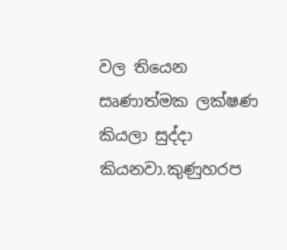වල තියෙන සෘණාත්මක ලක්ෂණ කියලා සුද්දා කියනවා.කුණුහරප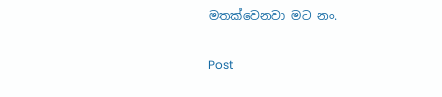මතක්වෙනවා මට නං.

Post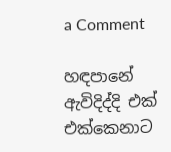a Comment

හඳපානේ ඇවිදිද්දි එක් එක්කෙනාට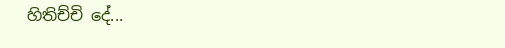හිතිච්චි දේ...